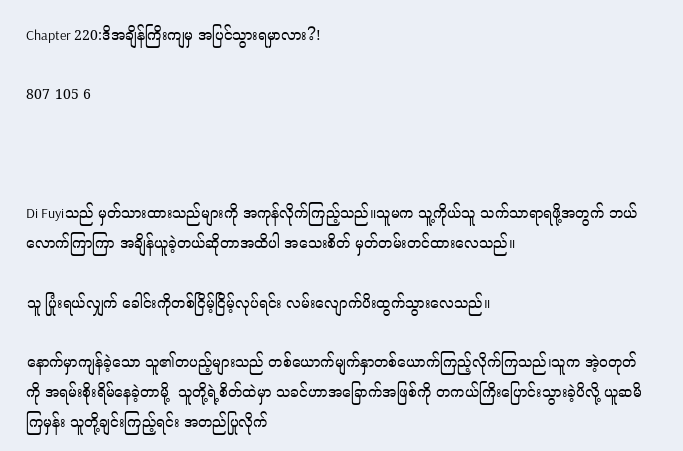Chapter 220:ဒိအချိန်ကြိးကျမှ အပြင်သွားရမှာလား?!

807 105 6



Di Fuyiသည် မှတ်သားထားသည်များကို အကုန်လိုက်ကြည့်သည်။သူမက သူ့ကိုယ်သူ သက်သာရာရဖို့အတွက် ဘယ်လောက်ကြာကြာ အချိန်ယူခဲ့တယ်ဆိုတာအထိပါ အသေးစိတ် မှတ်တမ်းတင်ထား‌လေသည်။

သူ ပြုံးရယ်လျှက် ခေါင်းကိုတစ်ငြိမ့်ငြိမ့်လုပ်ရင်း လမ်းလျောက်ပိးထွက်သွားလေသည်။

နောက်မှာကျန်ခဲ့သော သူ၏တပည့်များသည် တစ်ယောက်မျက်နှာတစ်ယောက်ကြည့်လိုက်ကြသည်၊သူက အဲ့ဝတုတ်ကို အရမ်းစိုးရိမ်နေခဲ့တာမို့  သူတို့ရဲ့စိတ်ထဲမှာ သခင်ဟာအခြောက်အဖြစ်ကို တကယ်ကြိးပြောင်းသွားခဲ့ပိလို့ ယူဆမိကြမှန်း သူတို့ချင်းကြည့်ရင်း အတည်ပြုလိုက်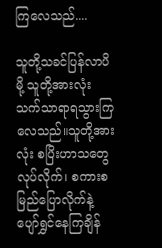ကြလေသည်....

သူတို့သခင်ပြန်လာပိမို့ သူတို့အားလုံးသက်သာရာရသွားကြလေသည်။သူတို့အားလုံး စပြိးဟာသတွေလုပ်လိုက်၊ စကားစမြည်ပြောလိုက်နဲ့  ပျော်ရွှင်နေကြချိန်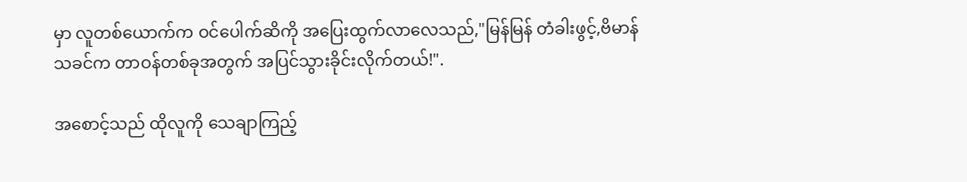မှာ လူတစ်ယောက်က ဝင်ပေါက်ဆိကို အပြေးထွက်လာလေသည်,"မြန်မြန် တံခါးဖွင့်,ဗိမာန်သခင်က တာဝန်တစ်ခုအတွက် အပြင်သွားခိုင်းလိုက်တယ်!".

အစောင့်သည် ထိုလူကို သေချာကြည့်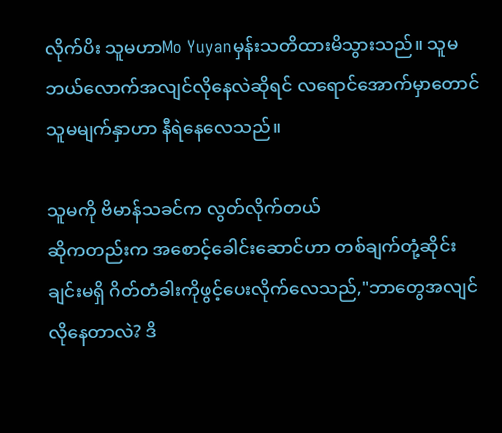လိုက်ပိး သူမဟာMo Yuyanမှန်းသတိထားမိသွားသည်။ သူမ ဘယ်လောက်အလျင်လိုနေလဲဆိုရင် လရောင်အောက်မှာတောင် သူမမျက်နှာဟာ နီရဲနေလေသည်။

သူမကို ဗိမာန်သခင်က လွတ်လိုက်တယ်
ဆိုကတည်းက အစောင့်ခေါင်းဆောင်ဟာ တစ်ချက်တုံ့ဆိုင်းချင်းမရှိ ဂိတ်တံခါးကိုဖွင့်ပေးလိုက်လေသည်,"ဘာတွေအလျင်လိုနေတာလဲ? ဒိ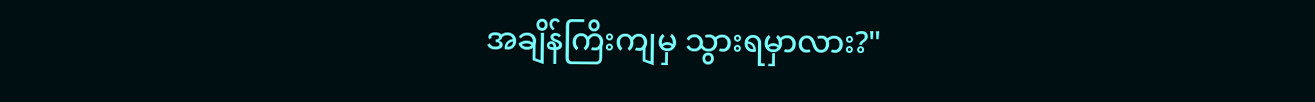အချိန်ကြိးကျမှ သွားရမှာလား?"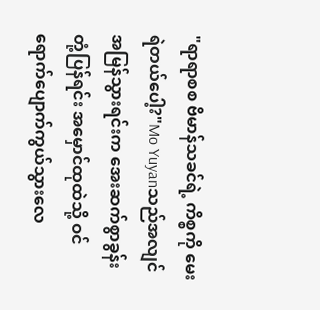"ရာရာစစ ဗိမာန်သခင်ရဲ့ ကိစ္စကို မေးရဲတယ်ပေါ့?"Mo Yuyanသည်အလျင်အမြန်သွားရင်းက အေး‌ဆက်စွာခွန်းတုံ့ပြန်ရင်း အမှောင်ထုထဲသို့ ဝင်ရောက်ပျောက်ကွယ်သွားလေ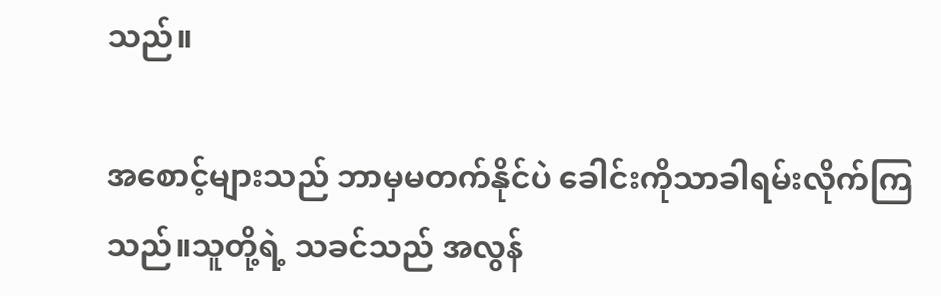သည်။

အစောင့်များသည် ဘာမှမတက်နိုင်ပဲ ခေါင်းကိုသာခါရမ်းလိုက်ကြသည်။သူတို့ရဲ့ သခင်သည် အလွန်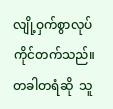လျို့ဝှက်စွာလုပ်ကိုင်တက်သည်။တခါတရံဆို  သူ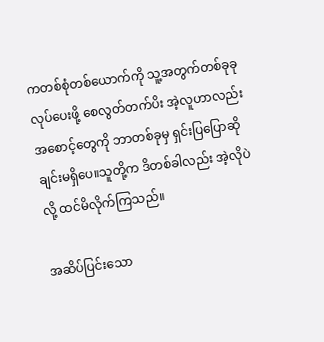ကတစ်စုံတစ်ယောက်ကို ‌သူ့အတွက်တစ်ခုခုလုပ်ပေးဖို့ စေလွတ်တက်ပိး အဲ့လူဟာလည်း အစောင့်တွေကို ဘာတစ်ခုမှ ရှင်းပြပြောဆိုချင်းမရှိပေ။သူတို့က ဒိတစ်ခါလည်း အဲ့လိုပဲလို့ ထင်မိလိုက်ကြသည်။

အဆိပ်ပြင်းသော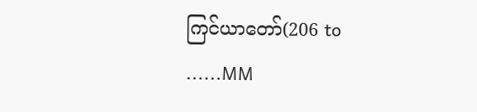ကြင်ယာတော်(206 to ......MM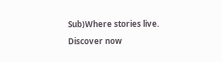Sub)Where stories live. Discover now